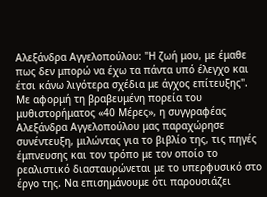Αλεξάνδρα Αγγελοπούλου: "Η ζωή μου, με έμαθε πως δεν μπορώ να έχω τα πάντα υπό έλεγχο και έτσι κάνω λιγότερα σχέδια με άγχος επίτευξης".
Με αφορμή τη βραβευμένη πορεία του μυθιστορήματος «40 Μέρες», η συγγραφέας Αλεξάνδρα Αγγελοπούλου μας παραχώρησε συνέντευξη, μιλώντας για το βιβλίο της, τις πηγές έμπνευσης και τον τρόπο με τον οποίο το ρεαλιστικό διασταυρώνεται με το υπερφυσικό στο έργο της. Να επισημάνουμε ότι παρουσιάζει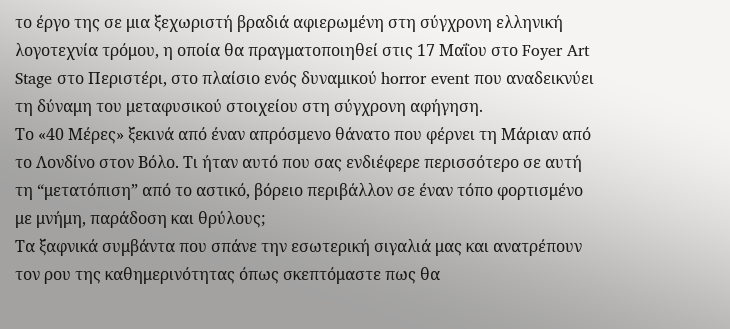το έργο της σε μια ξεχωριστή βραδιά αφιερωμένη στη σύγχρονη ελληνική λογοτεχνία τρόμου, η οποία θα πραγματοποιηθεί στις 17 Μαΐου στο Foyer Art Stage στο Περιστέρι, στο πλαίσιο ενός δυναμικού horror event που αναδεικνύει τη δύναμη του μεταφυσικού στοιχείου στη σύγχρονη αφήγηση.
Το «40 Μέρες» ξεκινά από έναν απρόσμενο θάνατο που φέρνει τη Μάριαν από το Λονδίνο στον Βόλο. Τι ήταν αυτό που σας ενδιέφερε περισσότερο σε αυτή τη “μετατόπιση” από το αστικό, βόρειο περιβάλλον σε έναν τόπο φορτισμένο με μνήμη, παράδοση και θρύλους;
Τα ξαφνικά συμβάντα που σπάνε την εσωτερική σιγαλιά μας και ανατρέπουν
τον ρου της καθημερινότητας όπως σκεπτόμαστε πως θα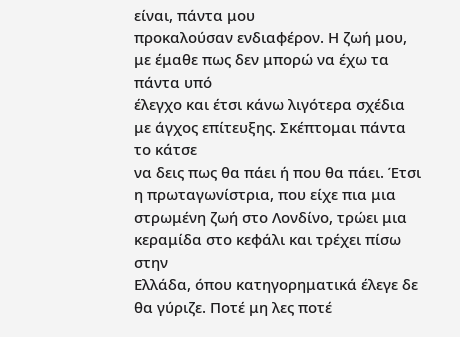είναι, πάντα μου
προκαλούσαν ενδιαφέρον. Η ζωή μου, με έμαθε πως δεν μπορώ να έχω τα πάντα υπό
έλεγχο και έτσι κάνω λιγότερα σχέδια με άγχος επίτευξης. Σκέπτομαι πάντα το κάτσε
να δεις πως θα πάει ή που θα πάει. Έτσι η πρωταγωνίστρια, που είχε πια μια
στρωμένη ζωή στο Λονδίνο, τρώει μια κεραμίδα στο κεφάλι και τρέχει πίσω στην
Ελλάδα, όπου κατηγορηματικά έλεγε δε θα γύριζε. Ποτέ μη λες ποτέ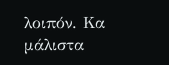λοιπόν. Κα μάλιστα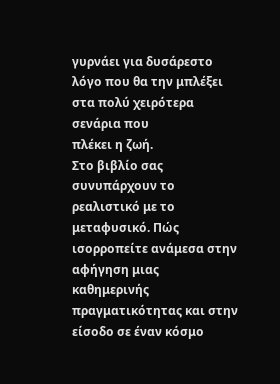γυρνάει για δυσάρεστο λόγο που θα την μπλέξει στα πολύ χειρότερα σενάρια που
πλέκει η ζωή.
Στο βιβλίο σας συνυπάρχουν το
ρεαλιστικό με το μεταφυσικό. Πώς ισορροπείτε ανάμεσα στην αφήγηση μιας
καθημερινής πραγματικότητας και στην είσοδο σε έναν κόσμο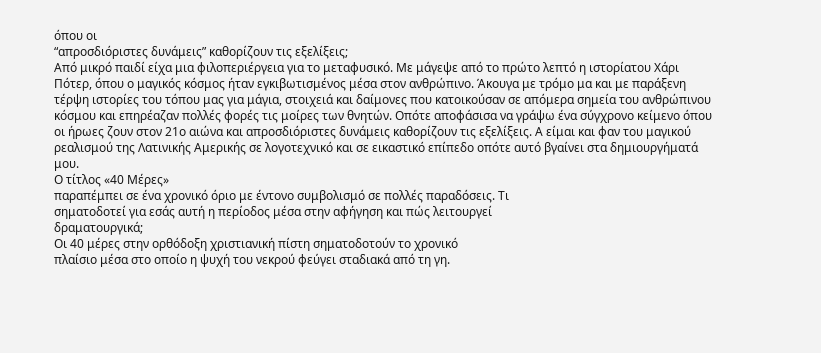όπου οι
“απροσδιόριστες δυνάμεις” καθορίζουν τις εξελίξεις;
Από μικρό παιδί είχα μια φιλοπεριέργεια για το μεταφυσικό. Με μάγεψε από το πρώτο λεπτό η ιστορίατου Χάρι Πότερ, όπου ο μαγικός κόσμος ήταν εγκιβωτισμένος μέσα στον ανθρώπινο. Άκουγα με τρόμο μα και με παράξενη τέρψη ιστορίες του τόπου μας για μάγια, στοιχειά και δαίμονες που κατοικούσαν σε απόμερα σημεία του ανθρώπινου κόσμου και επηρέαζαν πολλές φορές τις μοίρες των θνητών. Οπότε αποφάσισα να γράψω ένα σύγχρονο κείμενο όπου οι ήρωες ζουν στον 21ο αιώνα και απροσδιόριστες δυνάμεις καθορίζουν τις εξελίξεις. Α είμαι και φαν του μαγικού ρεαλισμού της Λατινικής Αμερικής σε λογοτεχνικό και σε εικαστικό επίπεδο οπότε αυτό βγαίνει στα δημιουργήματά μου.
Ο τίτλος «40 Μέρες»
παραπέμπει σε ένα χρονικό όριο με έντονο συμβολισμό σε πολλές παραδόσεις. Τι
σηματοδοτεί για εσάς αυτή η περίοδος μέσα στην αφήγηση και πώς λειτουργεί
δραματουργικά;
Οι 40 μέρες στην ορθόδοξη χριστιανική πίστη σηματοδοτούν το χρονικό
πλαίσιο μέσα στο οποίο η ψυχή του νεκρού φεύγει σταδιακά από τη γη.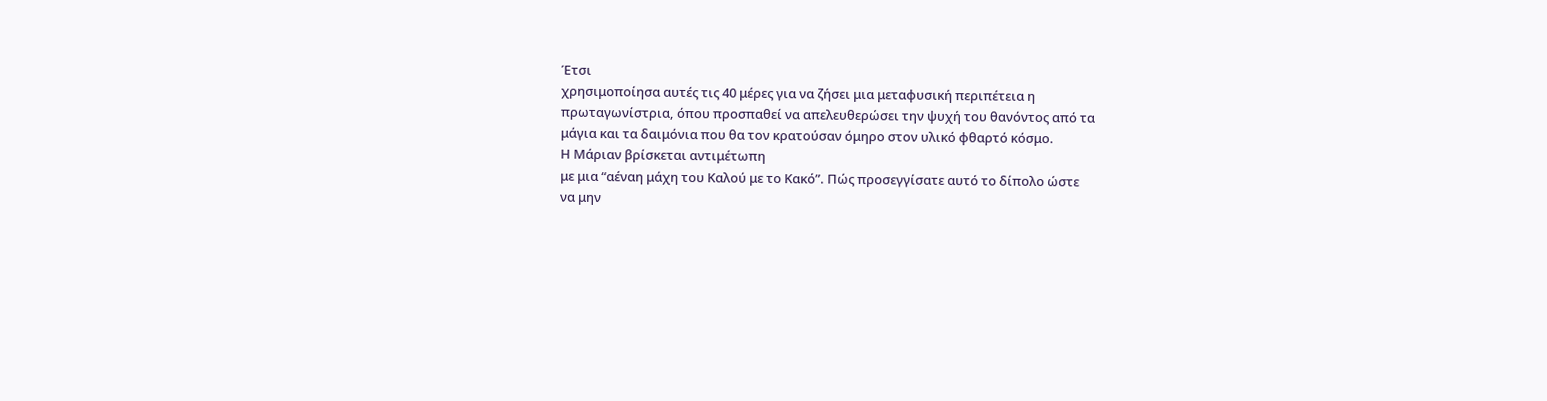Έτσι
χρησιμοποίησα αυτές τις 40 μέρες για να ζήσει μια μεταφυσική περιπέτεια η
πρωταγωνίστρια, όπου προσπαθεί να απελευθερώσει την ψυχή του θανόντος από τα
μάγια και τα δαιμόνια που θα τον κρατούσαν όμηρο στον υλικό φθαρτό κόσμο.
Η Μάριαν βρίσκεται αντιμέτωπη
με μια “αέναη μάχη του Καλού με το Κακό”. Πώς προσεγγίσατε αυτό το δίπολο ώστε
να μην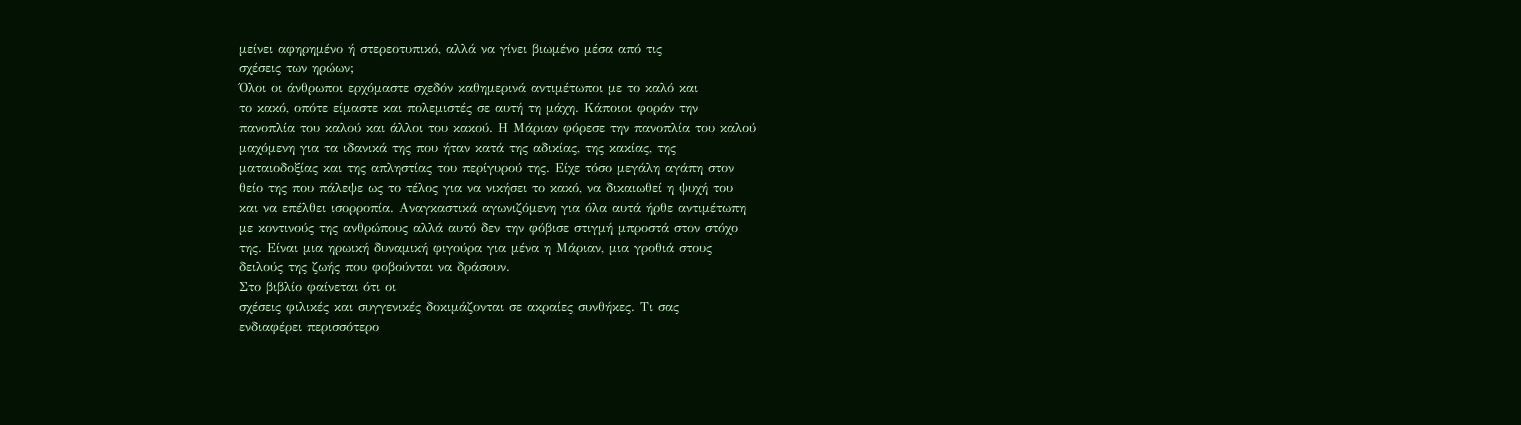μείνει αφηρημένο ή στερεοτυπικό, αλλά να γίνει βιωμένο μέσα από τις
σχέσεις των ηρώων;
Όλοι οι άνθρωποι ερχόμαστε σχεδόν καθημερινά αντιμέτωποι με το καλό και
το κακό, οπότε είμαστε και πολεμιστές σε αυτή τη μάχη. Κάποιοι φοράν την
πανοπλία του καλού και άλλοι του κακού. Η Μάριαν φόρεσε την πανοπλία του καλού
μαχόμενη για τα ιδανικά της που ήταν κατά της αδικίας, της κακίας, της
ματαιοδοξίας και της απληστίας του περίγυρού της. Είχε τόσο μεγάλη αγάπη στον
θείο της που πάλεψε ως το τέλος για να νικήσει το κακό, να δικαιωθεί η ψυχή του
και να επέλθει ισορροπία. Αναγκαστικά αγωνιζόμενη για όλα αυτά ήρθε αντιμέτωπη
με κοντινούς της ανθρώπους αλλά αυτό δεν την φόβισε στιγμή μπροστά στον στόχο
της. Είναι μια ηρωική δυναμική φιγούρα για μένα η Μάριαν, μια γροθιά στους
δειλούς της ζωής που φοβούνται να δράσουν.
Στο βιβλίο φαίνεται ότι οι
σχέσεις φιλικές και συγγενικές δοκιμάζονται σε ακραίες συνθήκες. Τι σας
ενδιαφέρει περισσότερο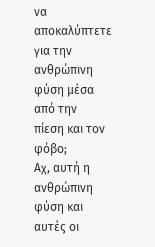να αποκαλύπτετε για την ανθρώπινη φύση μέσα από την
πίεση και τον φόβο;
Αχ, αυτή η ανθρώπινη φύση και αυτές οι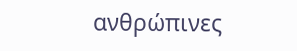ανθρώπινες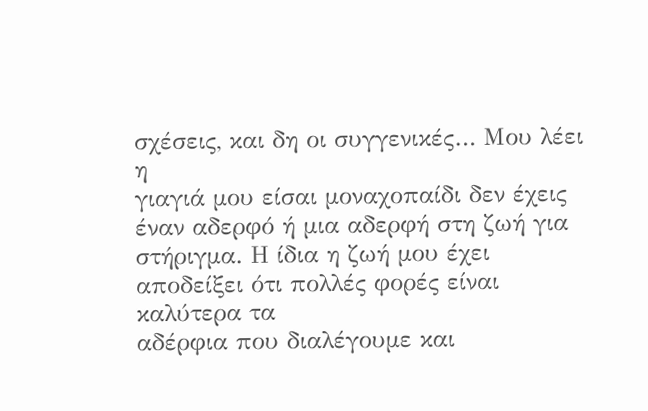σχέσεις, και δη οι συγγενικές… Μου λέει η
γιαγιά μου είσαι μοναχοπαίδι δεν έχεις έναν αδερφό ή μια αδερφή στη ζωή για
στήριγμα. Η ίδια η ζωή μου έχει αποδείξει ότι πολλές φορές είναι καλύτερα τα
αδέρφια που διαλέγουμε και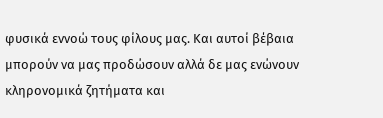φυσικά εννοώ τους φίλους μας. Και αυτοί βέβαια
μπορούν να μας προδώσουν αλλά δε μας ενώνουν κληρονομικά ζητήματα και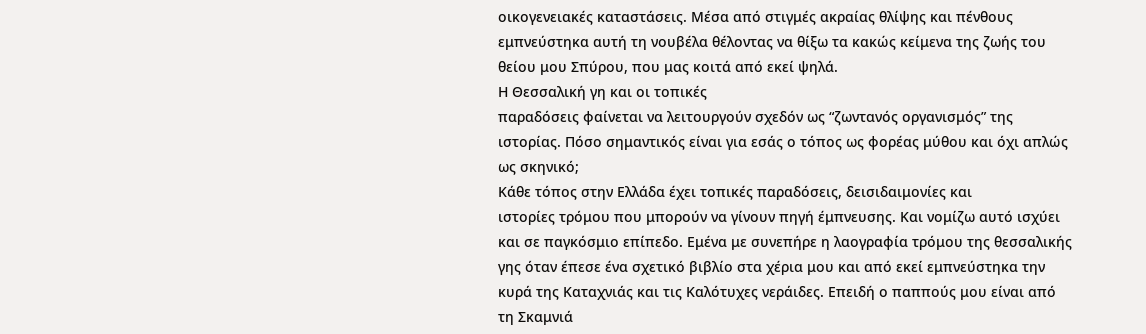οικογενειακές καταστάσεις. Μέσα από στιγμές ακραίας θλίψης και πένθους
εμπνεύστηκα αυτή τη νουβέλα θέλοντας να θίξω τα κακώς κείμενα της ζωής του
θείου μου Σπύρου, που μας κοιτά από εκεί ψηλά.
Η Θεσσαλική γη και οι τοπικές
παραδόσεις φαίνεται να λειτουργούν σχεδόν ως “ζωντανός οργανισμός” της
ιστορίας. Πόσο σημαντικός είναι για εσάς ο τόπος ως φορέας μύθου και όχι απλώς
ως σκηνικό;
Κάθε τόπος στην Ελλάδα έχει τοπικές παραδόσεις, δεισιδαιμονίες και
ιστορίες τρόμου που μπορούν να γίνουν πηγή έμπνευσης. Και νομίζω αυτό ισχύει
και σε παγκόσμιο επίπεδο. Εμένα με συνεπήρε η λαογραφία τρόμου της θεσσαλικής
γης όταν έπεσε ένα σχετικό βιβλίο στα χέρια μου και από εκεί εμπνεύστηκα την
κυρά της Καταχνιάς και τις Καλότυχες νεράιδες. Επειδή ο παππούς μου είναι από
τη Σκαμνιά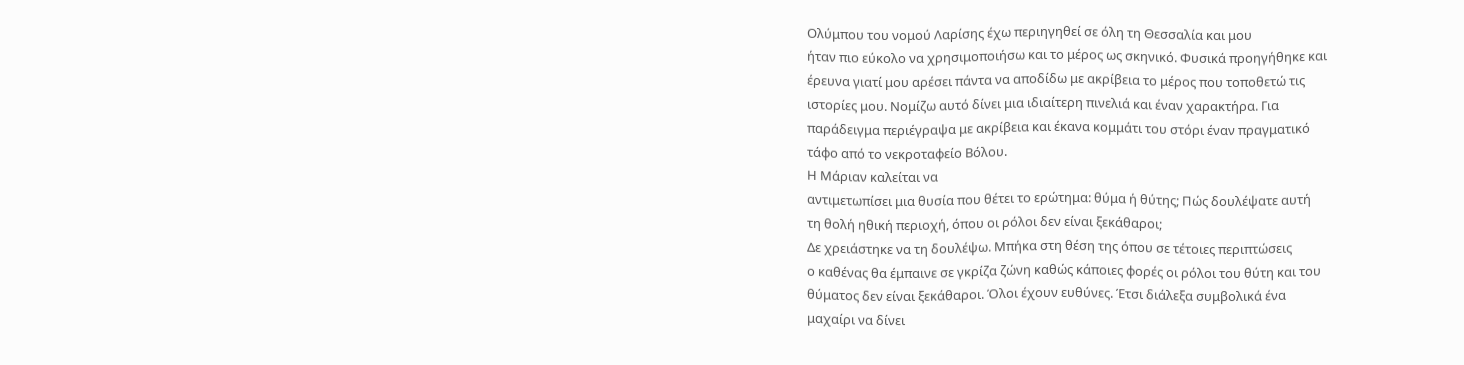Ολύμπου του νομού Λαρίσης έχω περιηγηθεί σε όλη τη Θεσσαλία και μου
ήταν πιο εύκολο να χρησιμοποιήσω και το μέρος ως σκηνικό. Φυσικά προηγήθηκε και
έρευνα γιατί μου αρέσει πάντα να αποδίδω με ακρίβεια το μέρος που τοποθετώ τις
ιστορίες μου. Νομίζω αυτό δίνει μια ιδιαίτερη πινελιά και έναν χαρακτήρα. Για
παράδειγμα περιέγραψα με ακρίβεια και έκανα κομμάτι του στόρι έναν πραγματικό
τάφο από το νεκροταφείο Βόλου.
Η Μάριαν καλείται να
αντιμετωπίσει μια θυσία που θέτει το ερώτημα: θύμα ή θύτης; Πώς δουλέψατε αυτή
τη θολή ηθική περιοχή, όπου οι ρόλοι δεν είναι ξεκάθαροι;
Δε χρειάστηκε να τη δουλέψω. Μπήκα στη θέση της όπου σε τέτοιες περιπτώσεις
ο καθένας θα έμπαινε σε γκρίζα ζώνη καθώς κάποιες φορές οι ρόλοι του θύτη και του
θύματος δεν είναι ξεκάθαροι. Όλοι έχουν ευθύνες. Έτσι διάλεξα συμβολικά ένα
μαχαίρι να δίνει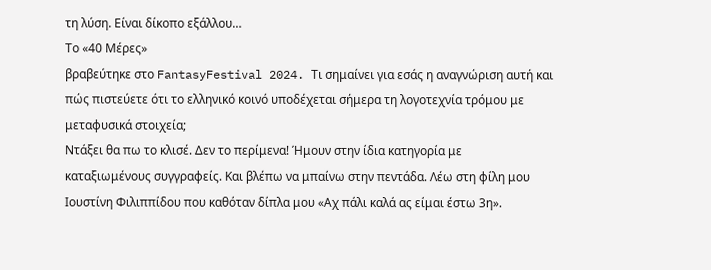τη λύση. Είναι δίκοπο εξάλλου…
Το «40 Μέρες»
βραβεύτηκε στο FantasyFestival 2024. Τι σημαίνει για εσάς η αναγνώριση αυτή και
πώς πιστεύετε ότι το ελληνικό κοινό υποδέχεται σήμερα τη λογοτεχνία τρόμου με
μεταφυσικά στοιχεία;
Ντάξει θα πω το κλισέ. Δεν το περίμενα! Ήμουν στην ίδια κατηγορία με
καταξιωμένους συγγραφείς. Και βλέπω να μπαίνω στην πεντάδα. Λέω στη φίλη μου
Ιουστίνη Φιλιππίδου που καθόταν δίπλα μου «Αχ πάλι καλά ας είμαι έστω 3η».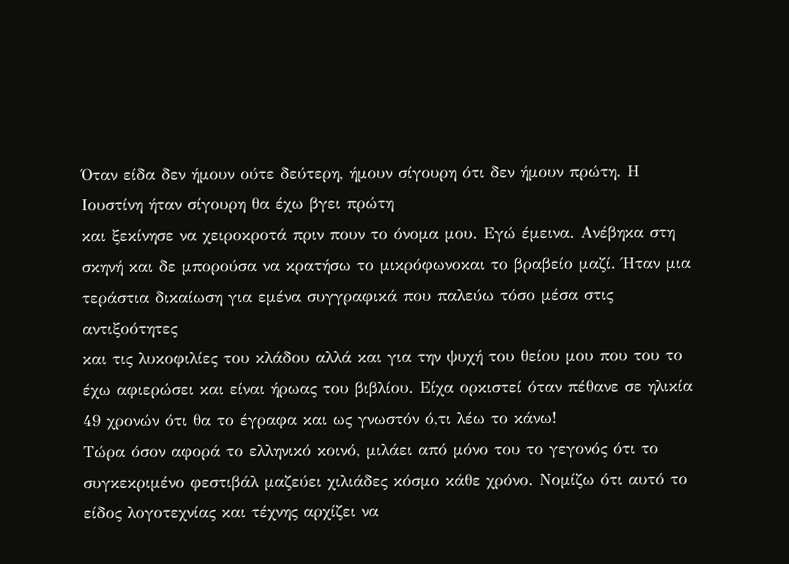Όταν είδα δεν ήμουν ούτε δεύτερη, ήμουν σίγουρη ότι δεν ήμουν πρώτη. Η
Ιουστίνη ήταν σίγουρη θα έχω βγει πρώτη
και ξεκίνησε να χειροκροτά πριν πουν το όνομα μου. Εγώ έμεινα. Ανέβηκα στη
σκηνή και δε μπορούσα να κρατήσω το μικρόφωνοκαι το βραβείο μαζί. Ήταν μια
τεράστια δικαίωση για εμένα συγγραφικά που παλεύω τόσο μέσα στις αντιξοότητες
και τις λυκοφιλίες του κλάδου αλλά και για την ψυχή του θείου μου που του το
έχω αφιερώσει και είναι ήρωας του βιβλίου. Είχα ορκιστεί όταν πέθανε σε ηλικία
49 χρονών ότι θα το έγραφα και ως γνωστόν ό,τι λέω το κάνω!
Τώρα όσον αφορά το ελληνικό κοινό, μιλάει από μόνο του το γεγονός ότι το
συγκεκριμένο φεστιβάλ μαζεύει χιλιάδες κόσμο κάθε χρόνο. Νομίζω ότι αυτό το
είδος λογοτεχνίας και τέχνης αρχίζει να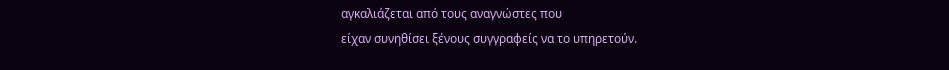αγκαλιάζεται από τους αναγνώστες που
είχαν συνηθίσει ξένους συγγραφείς να το υπηρετούν.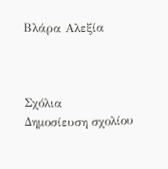Βλάρα Αλεξία



Σχόλια
Δημοσίευση σχολίου